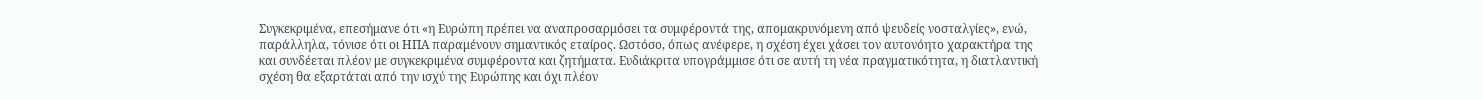Συγκεκριμένα, επεσήμανε ότι «η Ευρώπη πρέπει να αναπροσαρμόσει τα συμφέροντά της, απομακρυνόμενη από ψευδείς νοσταλγίες», ενώ, παράλληλα, τόνισε ότι οι ΗΠΑ παραμένουν σημαντικός εταίρος. Ωστόσο, όπως ανέφερε, η σχέση έχει χάσει τον αυτονόητο χαρακτήρα της και συνδέεται πλέον με συγκεκριμένα συμφέροντα και ζητήματα. Ευδιάκριτα υπογράμμισε ότι σε αυτή τη νέα πραγματικότητα, η διατλαντική σχέση θα εξαρτάται από την ισχύ της Ευρώπης και όχι πλέον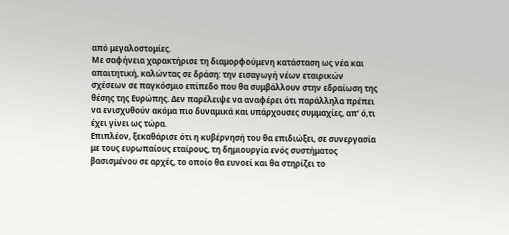από μεγαλοστομίες.
Με σαφήνεια χαρακτήρισε τη διαμορφούμενη κατάσταση ως νέα και απαιτητική, καλώντας σε δράση: την εισαγωγή νέων εταιρικών σχέσεων σε παγκόσμιο επίπεδο που θα συμβάλλουν στην εδραίωση της θέσης της Ευρώπης. Δεν παρέλειψε να αναφέρει ότι παράλληλα πρέπει να ενισχυθούν ακόμα πιο δυναμικά και υπάρχουσες συμμαχίες, απ’ ό,τι έχει γίνει ως τώρα.
Επιπλέον, ξεκαθάρισε ότι η κυβέρνησή του θα επιδιώξει, σε συνεργασία με τους ευρωπαίους εταίρους, τη δημιουργία ενός συστήματος βασισμένου σε αρχές, το οποίο θα ευνοεί και θα στηρίζει το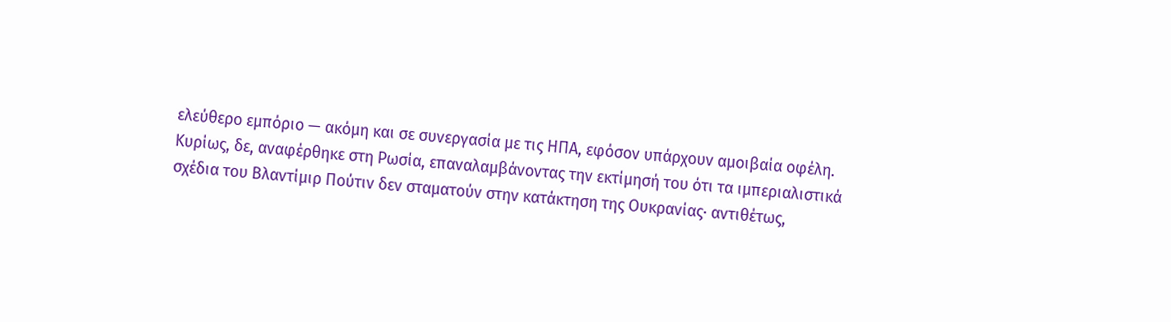ελεύθερο εμπόριο — ακόμη και σε συνεργασία με τις ΗΠΑ, εφόσον υπάρχουν αμοιβαία οφέλη.
Κυρίως, δε, αναφέρθηκε στη Ρωσία, επαναλαμβάνοντας την εκτίμησή του ότι τα ιμπεριαλιστικά σχέδια του Βλαντίμιρ Πούτιν δεν σταματούν στην κατάκτηση της Ουκρανίας· αντιθέτως,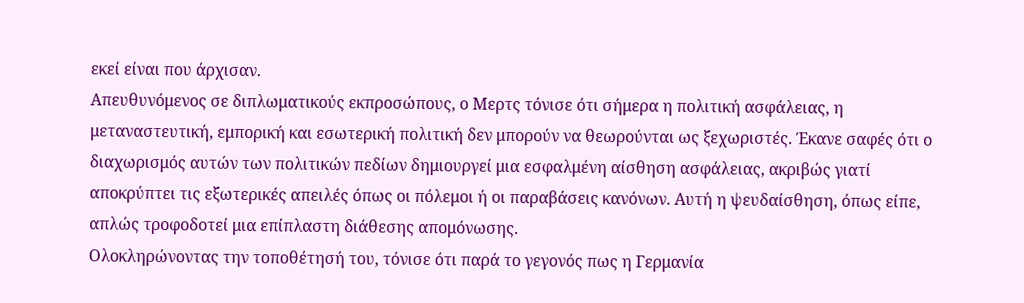εκεί είναι που άρχισαν.
Απευθυνόμενος σε διπλωματικούς εκπροσώπους, ο Μερτς τόνισε ότι σήμερα η πολιτική ασφάλειας, η μεταναστευτική, εμπορική και εσωτερική πολιτική δεν μπορούν να θεωρούνται ως ξεχωριστές. Έκανε σαφές ότι ο διαχωρισμός αυτών των πολιτικών πεδίων δημιουργεί μια εσφαλμένη αίσθηση ασφάλειας, ακριβώς γιατί αποκρύπτει τις εξωτερικές απειλές όπως οι πόλεμοι ή οι παραβάσεις κανόνων. Αυτή η ψευδαίσθηση, όπως είπε, απλώς τροφοδοτεί μια επίπλαστη διάθεσης απομόνωσης.
Ολοκληρώνοντας την τοποθέτησή του, τόνισε ότι παρά το γεγονός πως η Γερμανία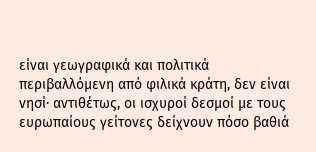είναι γεωγραφικά και πολιτικά περιβαλλόμενη από φιλικά κράτη, δεν είναι νησί· αντιθέτως, οι ισχυροί δεσμοί με τους ευρωπαίους γείτονες δείχνουν πόσο βαθιά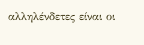αλληλένδετες είναι οι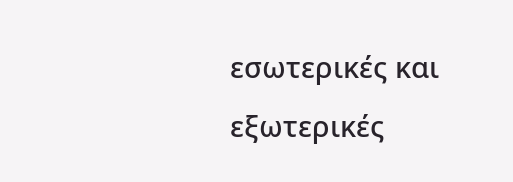εσωτερικές και εξωτερικές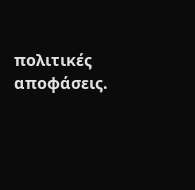πολιτικές αποφάσεις.